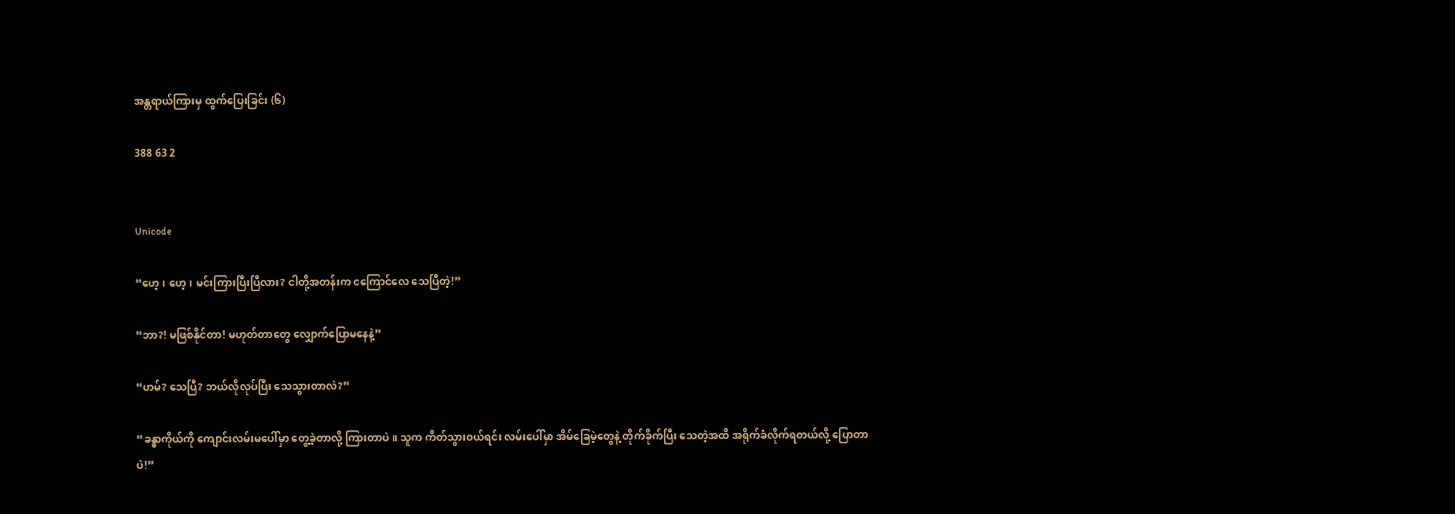အန္တရာယ်ကြားမှ ထွက်ပြေးခြင်း (၆)

388 63 2


Unicode

“ဟေ့၊ ဟေ့၊ မင်းကြားပြီးပြီလား? ငါတို့အတန်းက ငကြောင်လေ သေပြီတဲ့!”

“ဘာ?! မဖြစ်နိုင်တာ! မဟုတ်တာတွေ လျှောက်ပြောမနေနဲ့”

“ဟမ်? သေပြီ? ဘယ်လိုလုပ်ပြီး သေသွားတာလဲ?”

“ခန္ဓာကိုယ်ကို ကျောင်းလမ်းမပေါ်မှာ တွေ့ခဲ့တာလို့ ကြားတာပဲ။ သူက ကိတ်သွားဝယ်ရင်း လမ်းပေါ်မှာ အိမ်ခြေမဲ့တွေနဲ့ တိုက်ခိုက်ပြီး သေတဲ့အထိ အရိုက်ခံလိုက်ရတယ်လို့ ပြောတာပဲ!”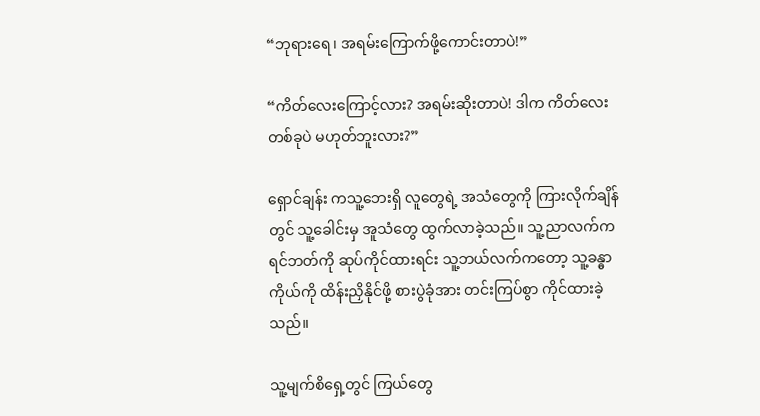“ဘုရားရေ၊ အရမ်းကြောက်ဖို့ကောင်းတာပဲ!”

“ကိတ်လေးကြောင့်လား? အရမ်းဆိုးတာပဲ! ဒါက ကိတ်လေးတစ်ခုပဲ မဟုတ်ဘူးလား?”

ရှောင်ချန်း ကသူ့‌ဘေးရှိ လူတွေရဲ့ အသံတွေကို ကြားလိုက်ချိန်တွင် သူ့ခေါင်းမှ အူသံတွေ ထွက်လာခဲ့သည်။ သူ့ညာလက်က ရင်ဘတ်ကို ဆုပ်ကိုင်ထားရင်း သူ့ဘယ်လက်ကတော့ သူ့ခန္ဓာကိုယ်ကို ထိန်းညှိနိုင်ဖို့ စားပွဲခုံအား တင်းကြပ်စွာ ကိုင်ထားခဲ့သည်။

သူ့မျက်စိရှေ့တွင် ကြယ်တွေ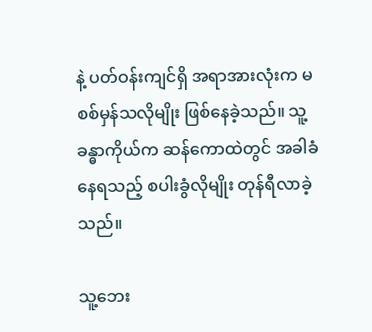နဲ့ ပတ်ဝန်းကျင်ရှိ အရာအားလုံးက မစစ်မှန်သလိုမျိုး ဖြစ်နေခဲ့သည်။ သူ့ခန္ဓာကိုယ်က ဆန်ကောထဲတွင် အခါခံနေရသည့် စပါးခွံလိုမျိုး တုန်ရီလာခဲ့သည်။

သူ့ဘေး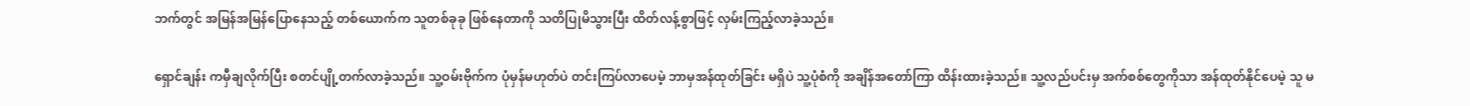ဘက်တွင် အမြန်အမြန်ပြောနေသည့် တစ်ယောက်က သူတစ်ခုခု ဖြစ်နေတာကို သတိပြုမိသွားပြီး ထိတ်လန့်စွာဖြင့် လှမ်းကြည့်လာခဲ့သည်။

ရှောင်ချန်း ကမှီချလိုက်ပြီး စတင်ပျို့တက်လာခဲ့သည်။ သူ့ဝမ်းဗိုက်က ပုံမှန်မဟုတ်ပဲ တင်းကြပ်လာပေမဲ့ ဘာမှအန်ထုတ်ခြင်း မရှိပဲ သူ့ပုံစံကို အချိန်အတော်ကြာ ထိန်းထားခဲ့သည်။ သူ့လည်ပင်းမှ အက်စစ်တွေကိုသာ အန်ထုတ်နိုင်ပေမဲ့ သူ မ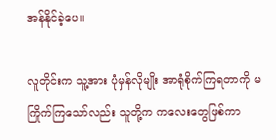အန်နိုင်ခဲ့ပေ။

လူတိုင်းက သူ့အား ပုံမှန်လိုမျိုး အာရုံစိုက်ကြရတာကို မကြိုက်ကြသော်လည်း သူတို့က ကလေးတွေဖြစ်ကာ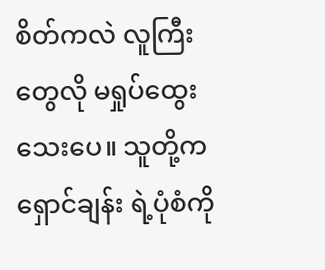စိတ်ကလဲ လူကြီးတွေလို မရှုပ်ထွေးသေးပေ။ သူတို့က ရှောင်ချန်း ရဲ့ပုံစံကို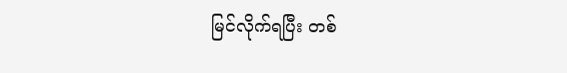မြင်လိုက်ရပြီး တစ်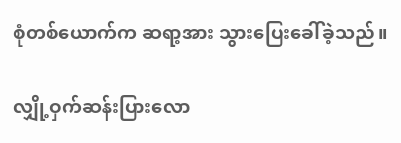စုံတစ်ယောက်က ဆရာ့အား သွားပြေးခေါ်ခဲ့သည်။

လျှို့ဝှက်ဆန်းပြားလော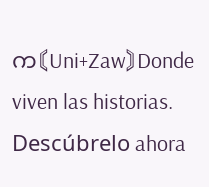က〘Uni+Zaw〙Donde viven las historias. Descúbrelo ahora